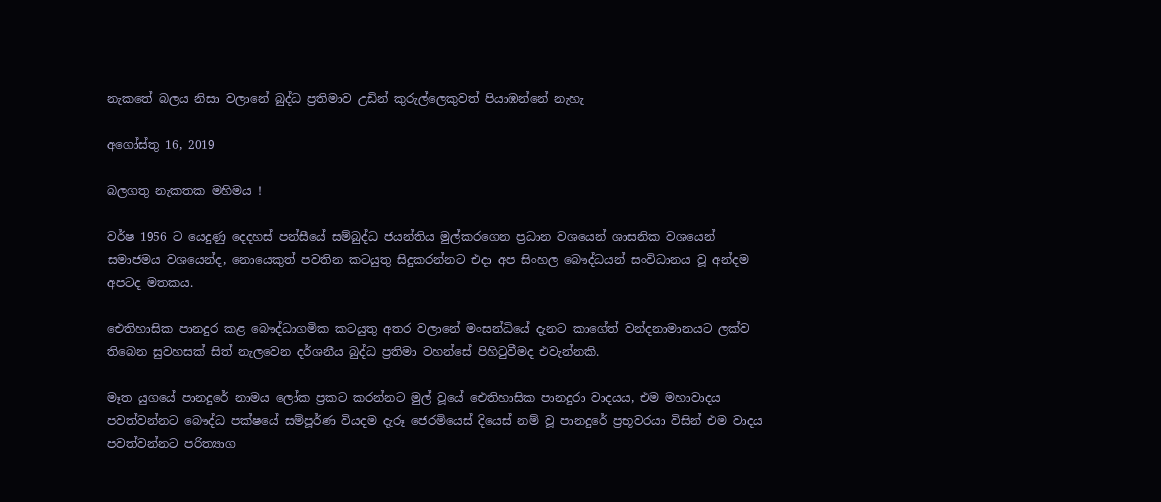නැකතේ බලය නිසා වලානේ බුද්ධ ප්‍රතිමාව උඩින් කුරුල්ලෙකුවත් පියාඹන්නේ නැහැ

අගෝස්තු 16, 2019

බලගතු නැකතක මහිමය !

වර්ෂ 1956 ට යෙදුණු දෙදහස් පන්සීයේ සම්බුද්ධ ජයන්තිය මුල්කරගෙන ප්‍රධාන වශයෙන් ශාසනික වශයෙන් සමාජමය වශයෙන්ද, නොයෙකුත් පවතින කටයුතු සිදුකරන්නට එදා අප සිංහල බෞද්ධයන් සංවිධානය වූ අන්දම අපටද මතකය.

ඓතිහාසික පානදුර කළ බෞද්ධාගමික කටයුතු අතර වලානේ මංසන්ධියේ දැනට කාගේත් වන්දනාමානයට ලක්ව තිබෙන සුවහසක් සිත් නැලවෙන දර්ශනීය බුද්ධ ප්‍රතිමා වහන්සේ පිහිටුවීමද එවැන්නකි.

මෑත යුගයේ පානදුරේ නාමය ලෝක ප්‍රකට කරන්නට මුල් වූයේ ඓතිහාසික පානදුරා වාදයය, එම මහාවාදය පවත්වන්නට බෞද්ධ පක්ෂයේ සම්පූර්ණ වියදම දැරූ ජෙරමියෙස් දියෙස් නම් වූ පානදුරේ ප්‍රභූවරයා විසින් එම වාදය පවත්වන්නට පරිත්‍යාග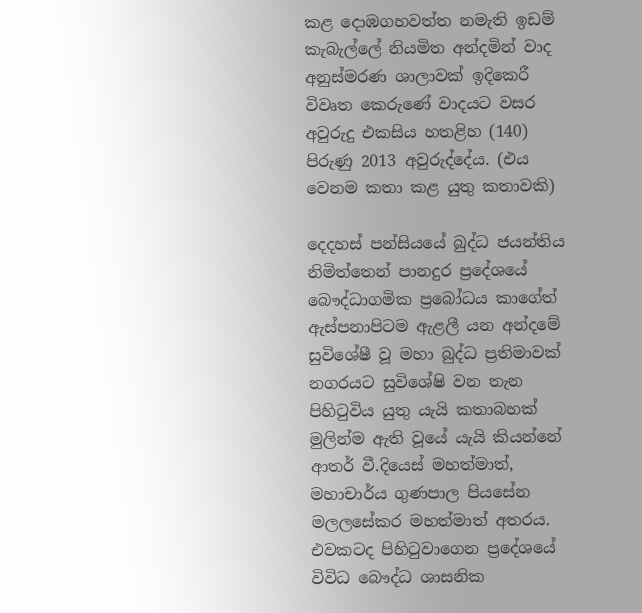කළ දොඹගහවත්ත නමැති ඉඩම් කැබැල්ලේ නියමිත අන්දමින් වාද අනුස්මරණ ශාලාවක් ඉදිකෙරී විවෘත කෙරුණේ වාදයට වසර අවුරුදු එකසිය හතළිහ (140) පිරුණු 2013 අවුරුද්දේය. (එය වෙනම කතා කළ යුතු කතාවකි)

දෙදහස් පන්සියයේ බුද්ධ ජයන්තිය නිමිත්තෙන් පානදුර ප්‍රදේශයේ බෞද්ධාගමික ප්‍රබෝධය කාගේත් ඇස්පනාපිටම ඇළලී යන අන්දමේ සුවිශේෂී වූ මහා බුද්ධ ප්‍රතිමාවක් නගරයට සුවිශේෂි වන තැන පිහිටුවිය යුතු යැයි කතාබහක් මුලින්ම ඇති වූයේ යැයි කියන්නේ ආතර් වී.දියෙස් මහත්මාත්, මහාචාර්ය ගුණපාල පියසේන මලලසේකර මහත්මාත් අතරය. එවකටද පිහිටුවාගෙන ප්‍රදේශයේ විවිධ බෞද්ධ ශාසනික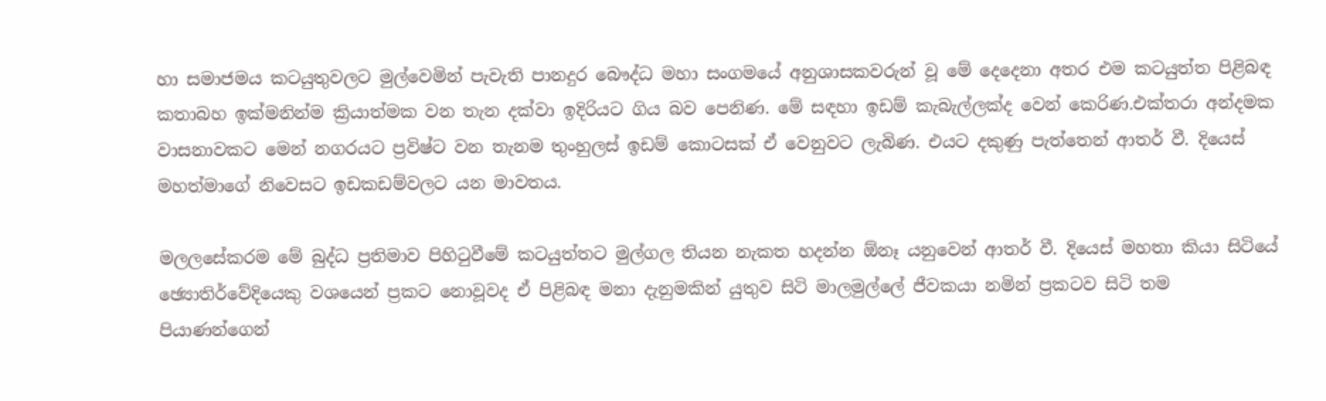හා සමාජමය කටයුතුවලට මුල්වෙමින් පැවැති පානදුර බෞද්ධ මහා සංගමයේ අනුශාසකවරුන් වූ මේ දෙදෙනා අතර එම කටයුත්ත පිළිබඳ කතාබහ ඉක්මනින්ම ක්‍රියාත්මක වන තැන දක්වා ඉදිරියට ගිය බව පෙනිණ. මේ සඳහා ඉඩම් කැබැල්ලක්ද වෙන් කෙරිණ.එක්තරා අන්දමක වාසනාවකට මෙන් නගරයට ප්‍රවිෂ්ට වන තැනම තුංහුලස් ඉඩම් කොටසක් ඒ වෙනුවට ලැබිණ. එයට දකුණු පැත්තෙන් ආතර් වී. දියෙස් මහත්මාගේ නිවෙසට ඉඩකඩම්වලට යන මාවතය.

මලලසේකරම මේ බුද්ධ ප්‍රතිමාව පිහිටුවීමේ කටයුත්තට මුල්ගල තියන නැකත හදන්න ඕනෑ යනුවෙන් ආතර් වී. දියෙස් මහතා කියා සිටියේ ඡ්‍යොතිර්වේදියෙකු වශයෙන් ප්‍රකට නොවූවද ඒ පිළිබඳ මනා දැනුමකින් යුතුව සිටි මාලමුල්ලේ ජීවකයා නමින් ප්‍රකටව සිටි තම පියාණන්ගෙන්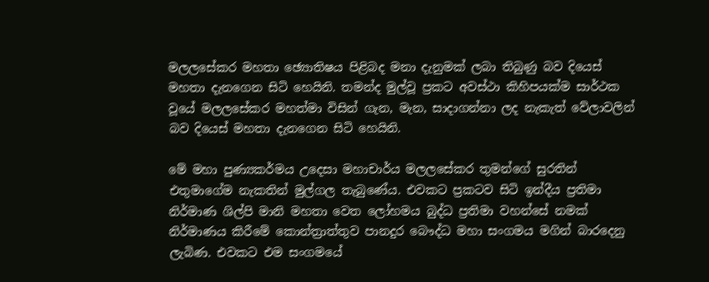මලලසේකර මහතා ඡ්‍යොතිෂය පිළිබද මනා දැනුමක් ලබා තිබුණු බව දියෙස් මහතා දැනගෙන සිටි හෙයිනි. තමන්ද මුල්වූ ප්‍රකට අවස්ථා කිහිපයක්ම සාර්ථක වූයේ මලලසේකර මහත්මා විසින් ගැන, මැන, සාදාගන්නා ලද නැකැත් වේලාවලින් බව දියෙස් මහතා දැනගෙන සිටි හෙයිනි.

මේ මහා පුණ්‍යකර්මය උදෙසා මහාචාර්ය මලලසේකර තුමන්ගේ සුරතින් එතුමාගේම නැකතින් මුල්ගල තැබුණේය. එවකට ප්‍රකටව සිටි ඉන්දීය ප්‍රතිමා නිර්මාණ ශිල්පි මානි මහතා වෙත ලෝහමය බුද්ධ ප්‍රතිමා වහන්සේ නමක් නිර්මාණය කිරීමේ කොන්ත්‍රාත්තුව පානදුර බෞද්ධ මහා සංගමය මගින් බාරදෙනු ලැබිණ. එවකට එම සංගමයේ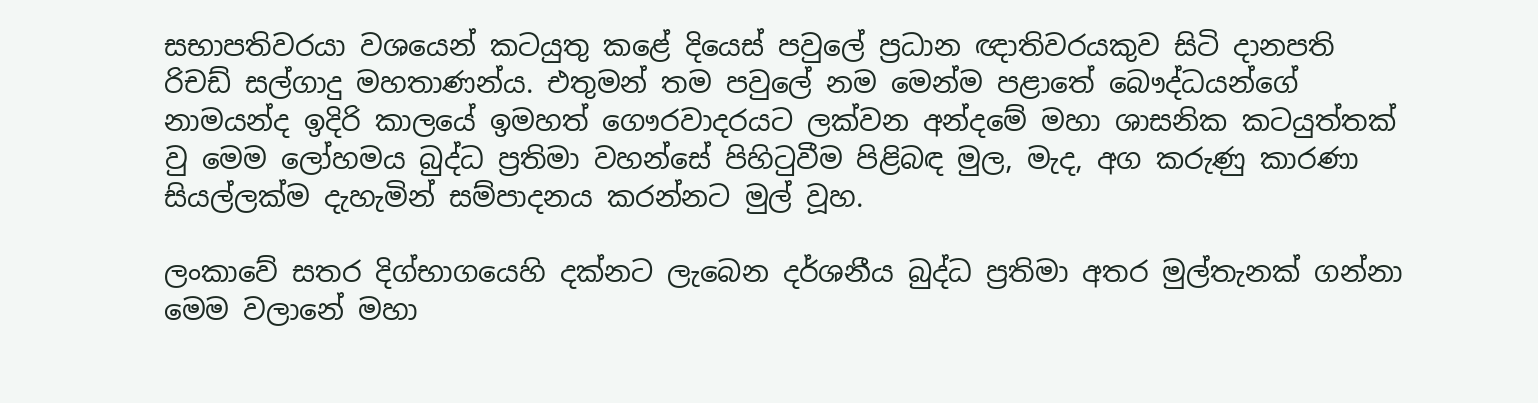සභාපතිවරයා වශයෙන් කටයුතු කළේ දියෙස් පවුලේ ප්‍රධාන ඥාතිවරයකුව සිටි දානපති රිචඩ් සල්ගාදු මහතාණන්ය. එතුමන් තම පවුලේ නම මෙන්ම පළාතේ බෞද්ධයන්ගේ නාමයන්ද ඉදිරි කාලයේ ඉමහත් ගෞරවාදරයට ලක්වන අන්දමේ මහා ශාසනික කටයුත්තක් වු මෙම ලෝහමය බුද්ධ ප්‍රතිමා වහන්සේ පිහිටුවීම පිළිබඳ මුල, මැද, අග කරුණු කාරණා සියල්ලක්ම දැහැමින් සම්පාදනය කරන්නට මුල් වූහ.

ලංකාවේ සතර දිග්භාගයෙහි දක්නට ලැබෙන දර්ශනීය බුද්ධ ප්‍රතිමා අතර මුල්තැනක් ගන්නා මෙම වලානේ මහා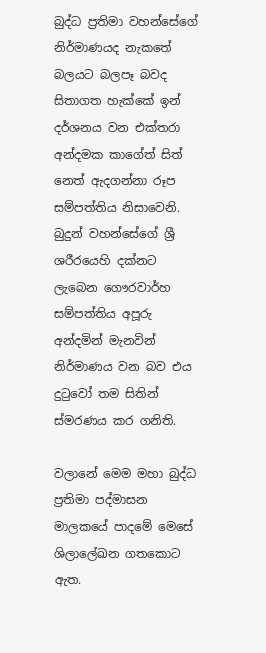බුද්ධ ප්‍රතිමා වහන්සේගේ නිර්මාණයද නැකතේ බලයට බලපෑ බවද සිතාගත හැක්කේ ඉන් දර්ශනය වන එක්තරා අන්දමක කාගේත් සිත් නෙත් ඇදගන්නා රූප සම්පත්තිය නිසාවෙනි. බුදුන් වහන්සේගේ ශ්‍රී ශරීරයෙහි දක්නට ලැබෙන ගෞරවාර්හ සම්පත්තිය අපූරු අන්දමින් මැනවින් නිර්මාණය වන බව එය දුටුවෝ තම සිතින් ස්මරණය කර ගනිති.

වලානේ මෙම මහා බුද්ධ ප්‍රතිමා පද්මාසන මාලකයේ පාදමේ මෙසේ ශිලාලේඛන ගතකොට ඇත.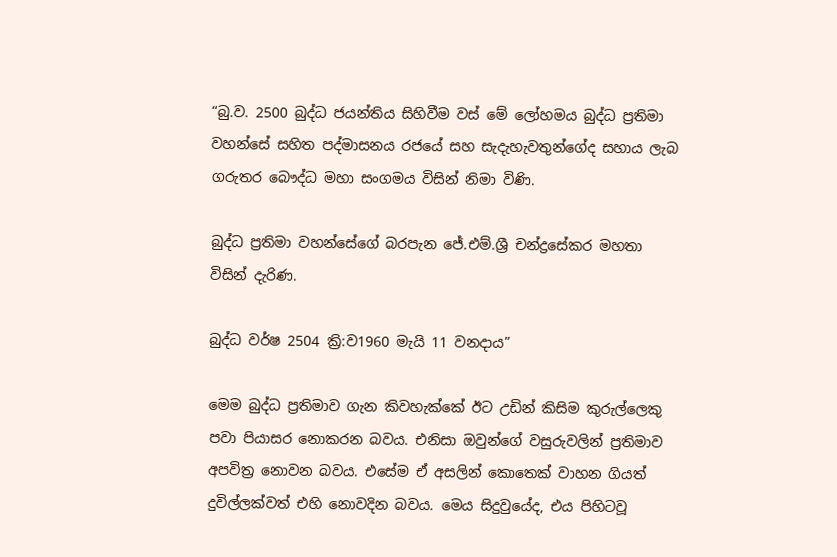“බු.ව. 2500 බුද්ධ ජයන්තිය සිහිවීම වස් මේ ලෝහමය බුද්ධ ප්‍රතිමා වහන්සේ සහිත පද්මාසනය රජයේ සහ සැදැහැවතුන්ගේද සහාය ලැබ ගරුතර බෞද්ධ මහා සංගමය විසින් නිමා විණි.

බුද්ධ ප්‍රතිමා වහන්සේගේ බරපැන ජේ.එම්.ශ්‍රී චන්ද්‍රසේකර මහතා විසින් දැරිණ.

බුද්ධ වර්ෂ 2504 ක්‍රි:ව1960 මැයි 11 වනදාය”

මෙම බුද්ධ ප්‍රතිමාව ගැන කිවහැක්කේ ඊට උඩින් කිසිම කුරුල්ලෙකු පවා පියාසර නොකරන බවය. එනිසා ඔවුන්ගේ වසුරුවලින් ප්‍රතිමාව අපවිත්‍ර නොවන බවය. එසේම ඒ අසලින් කොතෙක් වාහන ගියත් දුවිල්ලක්වත් එහි නොවදින බවය. මෙය සිදුවුයේද, එය පිහිටවූ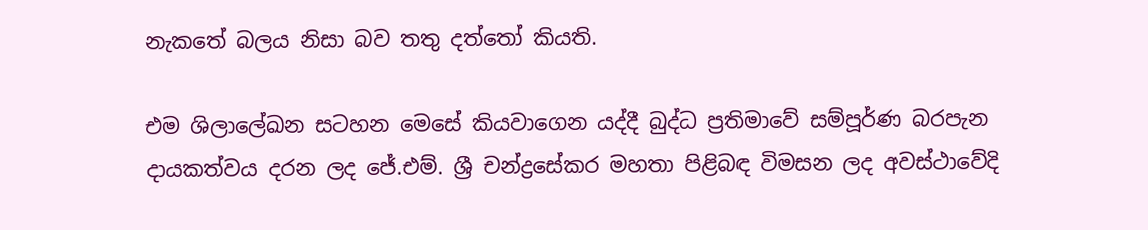නැකතේ බලය නිසා බව තතු දත්තෝ කියති.

එම ශිලාලේඛන සටහන මෙසේ කියවාගෙන යද්දී බුද්ධ ප්‍රතිමාවේ සම්පූර්ණ බරපැන දායකත්වය දරන ලද ජේ.එම්. ශ්‍රී චන්ද්‍රසේකර මහතා පිළිබඳ විමසන ලද අවස්ථාවේදි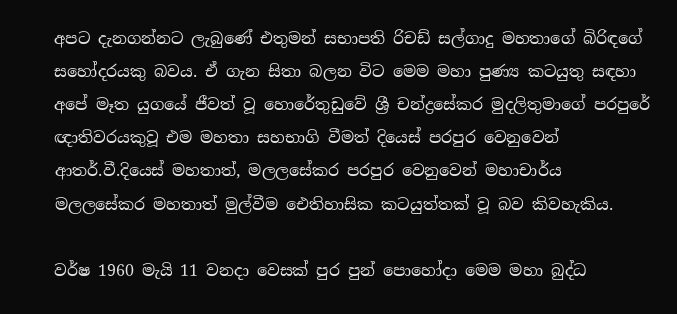අපට දැනගන්නට ලැබුණේ එතුමන් සභාපති රිචඩ් සල්ගාදු මහතාගේ බිරිඳගේ සහෝදරයකු බවය. ඒ ගැන සිතා බලන විට මෙම මහා පුණ්‍ය කටයුතු සඳහා අපේ මෑත යුගයේ ජීවත් වූ හොරේතුඩුවේ ශ්‍රී චන්ද්‍රසේකර මුදලිතුමාගේ පරපුරේ ඥාතිවරයකුවූ එම මහතා සහභාගි වීමත් දියෙස් පරපුර වෙනුවෙන් ආතර්.වී.දියෙස් මහතාත්, මලලසේකර පරපුර වෙනුවෙන් මහාචාර්ය මලලසේකර මහතාත් මුල්වීම ඓතිහාසික කටයුත්තක් වූ බව කිවහැකිය.

වර්ෂ 1960 මැයි 11 වනදා වෙසක් පුර පුන් පොහෝදා මෙම මහා බුද්ධ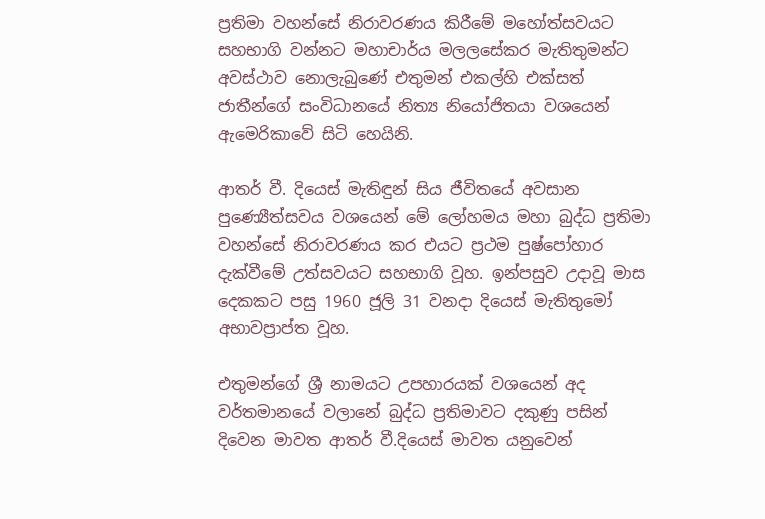ප්‍රතිමා වහන්සේ නිරාවරණය කිරීමේ මහෝත්සවයට සහභාගි වන්නට මහාචාර්ය මලලසේකර මැතිතුමන්ට අවස්ථාව නොලැබුණේ එතුමන් එකල්හි එක්සත් ජාතීන්ගේ සංවිධානයේ නිත්‍ය නියෝජිතයා වශයෙන් ඇමෙරිකාවේ සිටි හෙයිනි.

ආතර් වී. දියෙස් මැතිඳුන් සිය ජීවිතයේ අවසාන පුණ්‍යෙීත්සවය වශයෙන් මේ ලෝහමය මහා බුද්ධ ප්‍රතිමා වහන්සේ නිරාවරණය කර එයට ප්‍රථම පුෂ්පෝහාර දැක්වීමේ උත්සවයට සහභාගි වූහ. ඉන්පසුව උදාවූ මාස දෙකකට පසු 1960 ජූලි 31 වනදා දියෙස් මැතිතුමෝ අභාවප්‍රාප්ත වූහ.

එතුමන්ගේ ශ්‍රී නාමයට උපහාරයක් වශයෙන් අද වර්තමානයේ වලානේ බුද්ධ ප්‍රතිමාවට දකුණු පසින් දිවෙන මාවත ආතර් වී.දියෙස් මාවත යනුවෙන්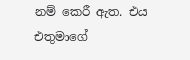නම් කෙරී ඇත. එය එතුමාගේ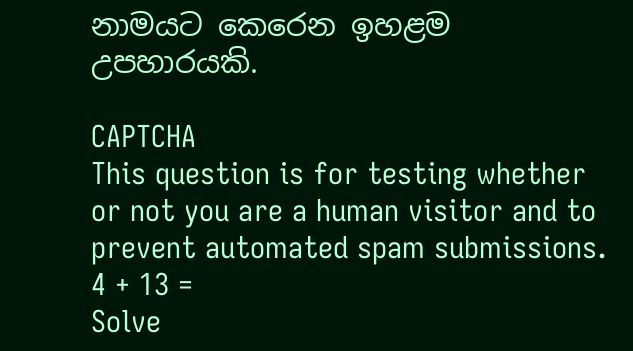නාමයට කෙරෙන ඉහළම උපහාරයකි.

CAPTCHA
This question is for testing whether or not you are a human visitor and to prevent automated spam submissions.
4 + 13 =
Solve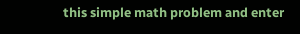this simple math problem and enter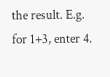the result. E.g. for 1+3, enter 4.